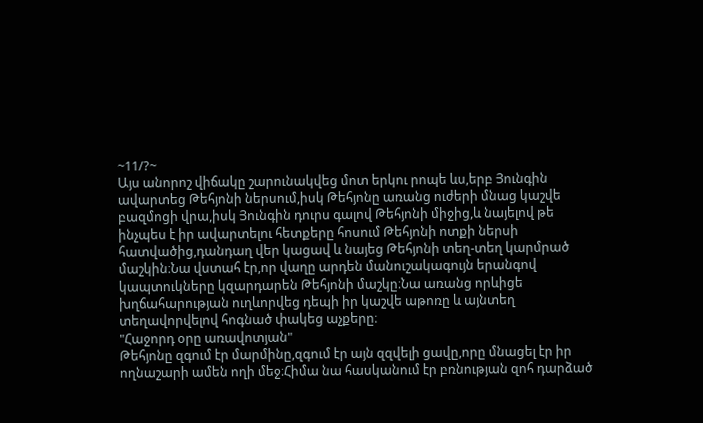~11/?~
Այս անորոշ վիճակը շարունակվեց մոտ երկու րոպե ևս,երբ Յունգին ավարտեց Թեհյոնի ներսում,իսկ Թեհյոնը առանց ուժերի մնաց կաշվե բազմոցի վրա,իսկ Յունգին դուրս գալով Թեհյոնի միջից,և նայելով թե ինչպես է իր ավարտելու հետքերը հոսում Թեհյոնի ոտքի ներսի հատվածից,դանդաղ վեր կացավ և նայեց Թեհյոնի տեղ-տեղ կարմրած մաշկին։Նա վստահ էր,որ վաղը արդեն մանուշակագույն երանգով կապտուկները կզարդարեն Թեհյոնի մաշկը։Նա առանց որևիցե խղճահարության ուղևորվեց դեպի իր կաշվե աթոռը և այնտեղ տեղավորվելով հոգնած փակեց աչքերը։
"Հաջորդ օրը առավոտյան"
Թեհյոնը զգում էր մարմինը,զգում էր այն զզվելի ցավը,որը մնացել էր իր ողնաշարի ամեն ողի մեջ։Հիմա նա հասկանում էր բռնության զոհ դարձած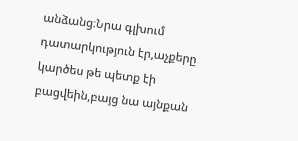անձանց։Նրա գլխում դատարկություն էր,աչքերը կարծես թե պետք էի բացվեին,բայց նա այնքան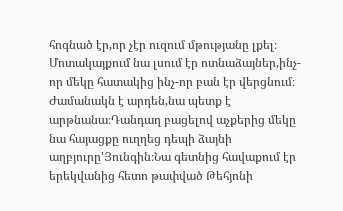հոգնած էր,որ չէր ուզում մթությանը լքել։
Մոտակայքում նա լսում էր ոտնաձայներ,ինչ-որ մեկը հատակից ինչ-որ բան էր վերցնում։
Ժամանակն է արդեն,նա պետք է արթնանա։Դանդաղ բացելով աչքերից մեկը նա հայացքը ուղղեց դեպի ձայնի աղբյուրը'Յունգին։Նա գետնից հավաքում էր երեկվանից հետո թափված Թեհյոնի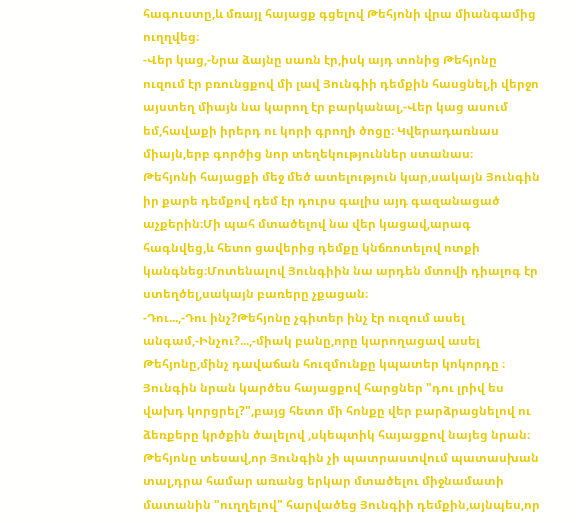հագուստը,և մռայլ հայացք գցելով Թեհյոնի վրա միանգամից ուղղվեց։
-Վեր կաց,-Նրա ձայնը սառն էր,իսկ այդ տոնից Թեհյոնը ուզում էր բռունցքով մի լավ Յունգիի դեմքին հասցնել,ի վերջո այստեղ միայն նա կարող էր բարկանալ,-Վեր կաց ասում եմ,հավաքի իրերդ ու կորի գրողի ծոցը։ Կվերադառնաս միայն,երբ գործից նոր տեղեկություններ ստանաս։
Թեհյոնի հայացքի մեջ մեծ ատելություն կար,սակայն Յունգին իր քարե դեմքով դեմ էր դուրս գալիս այդ գազանացած աչքերին։Մի պահ մտածելով նա վեր կացավ,արագ հագնվեց,և հետո ցավերից դեմքը կնճռոտելով ոտքի կանգնեց։Մոտենալով Յունգիին նա արդեն մտովի դիալոգ էր ստեղծել,սակայն բառերը չքացան։
-Դու...,-Դու ինչ?Թեհյոնը չգիտեր ինչ էր ուզում ասել անգամ,-Ինչու?...,-միակ բանը,որը կարողացավ ասել Թեհյոնը,մինչ դավաճան հուզմունքը կպատեր կոկորդը ։
Յունգին նրան կարծես հայացքով հարցներ "դու լրիվ ես վախդ կորցրել?",բայց հետո մի հոնքը վեր բարձրացնելով ու ձեռքերը կրծքին ծալելով ,սկեպտիկ հայացքով նայեց նրան։
Թեհյոնը տեսավ,որ Յունգին չի պատրաստվում պատասխան տալ,դրա համար առանց երկար մտածելու միջնամատի մատանին "ուղղելով" հարվածեց Յունգիի դեմքին,այնպես,որ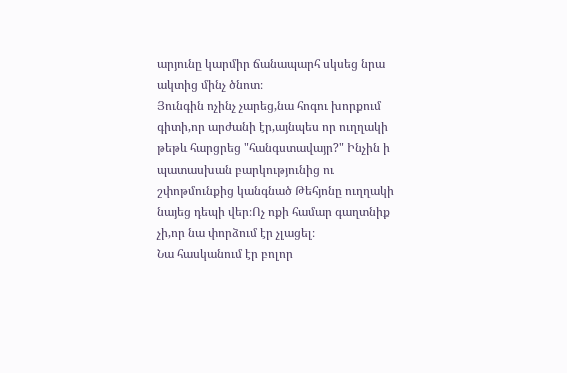արյունը կարմիր ճանապարհ սկսեց նրա ակտից մինչ ծնոտ։
Յունգին ոչինչ չարեց,նա հոգու խորքում գիտի,որ արժանի էր,այնպես որ ուղղակի թեթև հարցրեց "հանգստավայր?" Ինչին ի պատասխան բարկությունից ու շփոթմունքից կանգնած Թեհյոնը ուղղակի նայեց դեպի վեր։Ոչ ոքի համար գաղտնիք չի,որ նա փորձում էր չլացել։
Նա հասկանում էր բոլոր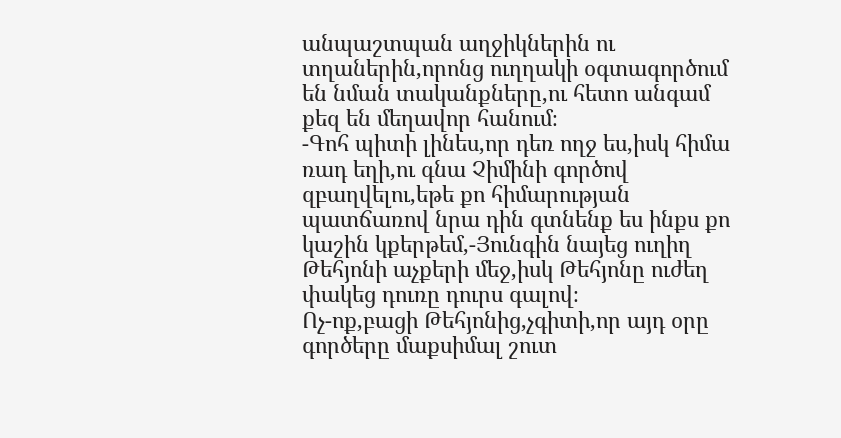անպաշտպան աղջիկներին ու տղաներին,որոնց ուղղակի օգտագործում են նման տականքները,ու հետո անգամ քեզ են մեղավոր հանում։
-Գոհ պիտի լինես,որ դեռ ողջ ես,իսկ հիմա ռադ եղի,ու գնա Չիմինի գործով զբաղվելու,եթե քո հիմարության պատճառով նրա դին գտնենք ես ինքս քո կաշին կքերթեմ,-Յունգին նայեց ուղիղ Թեհյոնի աչքերի մեջ,իսկ Թեհյոնը ուժեղ փակեց դուռը դուրս գալով։
Ոչ-ոք,բացի Թեհյոնից,չգիտի,որ այդ օրը գործերը մաքսիմալ շուտ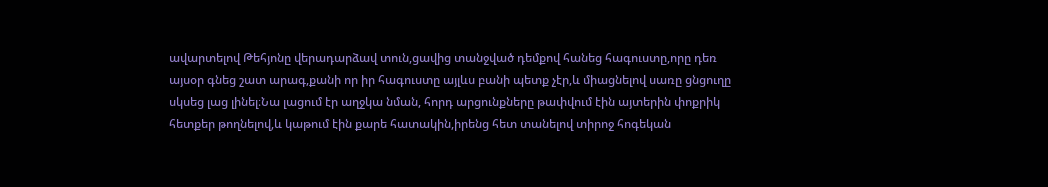ավարտելով Թեհյոնը վերադարձավ տուն,ցավից տանջված դեմքով հանեց հագուստը,որը դեռ այսօր գնեց շատ արագ,քանի որ իր հագուստը այլևս բանի պետք չէր,և միացնելով սառը ցնցուղը սկսեց լաց լինել։Նա լացում էր աղջկա նման, հորդ արցունքները թափվում էին այտերին փոքրիկ հետքեր թողնելով,և կաթում էին քարե հատակին,իրենց հետ տանելով տիրոջ հոգեկան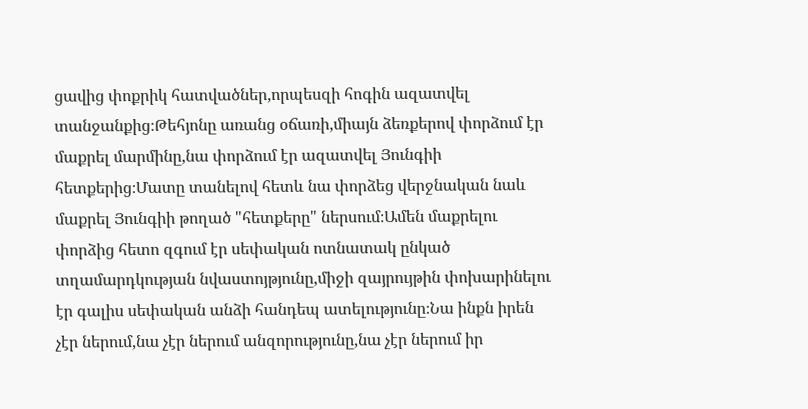ցավից փոքրիկ հատվածներ,որպեսզի հոգին ազատվել տանջանքից։Թեհյոնը առանց օճառի,միայն ձեռքերով փորձում էր մաքրել մարմինը,նա փորձում էր ազատվել Յունգիի հետքերից։Մատը տանելով հետև նա փորձեց վերջնական նաև մաքրել Յունգիի թողած "հետքերը" ներսում։Ամեն մաքրելու փորձից հետո զգում էր սեփական ոտնատակ ընկած տղամարդկության նվաստոյթյունը,միջի զայրույթին փոխարինելու էր գալիս սեփական անձի հանդեպ ատելությունը։Նա ինքն իրեն չէր ներում,նա չէր ներում անզորությունը,նա չէր ներում իր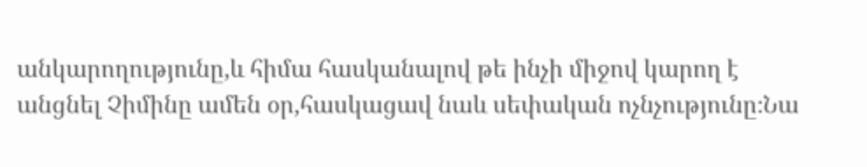անկարողությունը,և հիմա հասկանալով թե ինչի միջով կարող է անցնել Չիմինը ամեն օր,հասկացավ նաև սեփական ոչնչությունը։Նա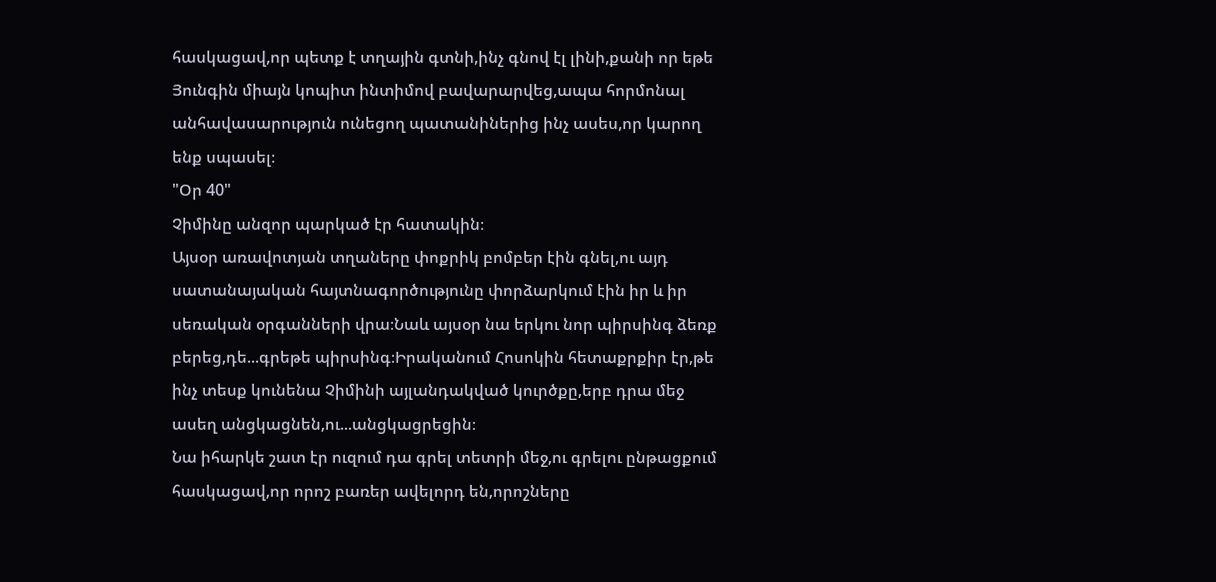հասկացավ,որ պետք է տղային գտնի,ինչ գնով էլ լինի,քանի որ եթե Յունգին միայն կոպիտ ինտիմով բավարարվեց,ապա հորմոնալ անհավասարություն ունեցող պատանիներից ինչ ասես,որ կարող ենք սպասել։
"Օր 40"
Չիմինը անզոր պարկած էր հատակին։
Այսօր առավոտյան տղաները փոքրիկ բոմբեր էին գնել,ու այդ սատանայական հայտնագործությունը փորձարկում էին իր և իր սեռական օրգանների վրա։Նաև այսօր նա երկու նոր պիրսինգ ձեռք բերեց,դե...գրեթե պիրսինգ։Իրականում Հոսոկին հետաքրքիր էր,թե ինչ տեսք կունենա Չիմինի այլանդակված կուրծքը,երբ դրա մեջ ասեղ անցկացնեն,ու...անցկացրեցին։
Նա իհարկե շատ էր ուզում դա գրել տետրի մեջ,ու գրելու ընթացքում հասկացավ,որ որոշ բառեր ավելորդ են,որոշները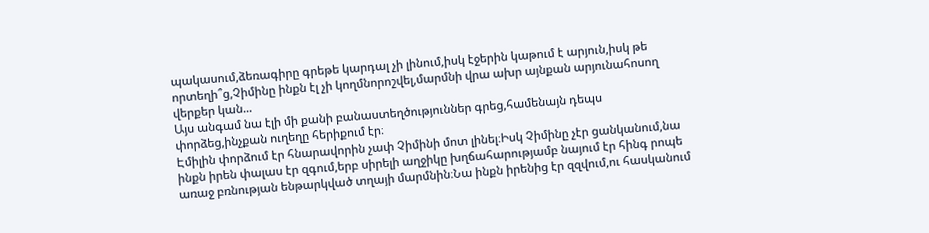պակասում,ձեռագիրը գրեթե կարդալ չի լինում,իսկ էջերին կաթում է արյուն,իսկ թե որտեղի՞ց,Չիմինը ինքն էլ չի կողմնորոշվել,մարմնի վրա ախր այնքան արյունահոսող վերքեր կան...
Այս անգամ նա էլի մի քանի բանաստեղծություններ գրեց,համենայն դեպս փորձեց,ինչքան ուղեղը հերիքում էր։
Էմիլին փորձում էր հնարավորին չափ Չիմինի մոտ լինել։Իսկ Չիմինը չէր ցանկանում,նա ինքն իրեն փալաս էր զգում,երբ սիրելի աղջիկը խղճահարությամբ նայում էր հինգ րոպե առաջ բռնության ենթարկված տղայի մարմնին։Նա ինքն իրենից էր զզվում,ու հասկանում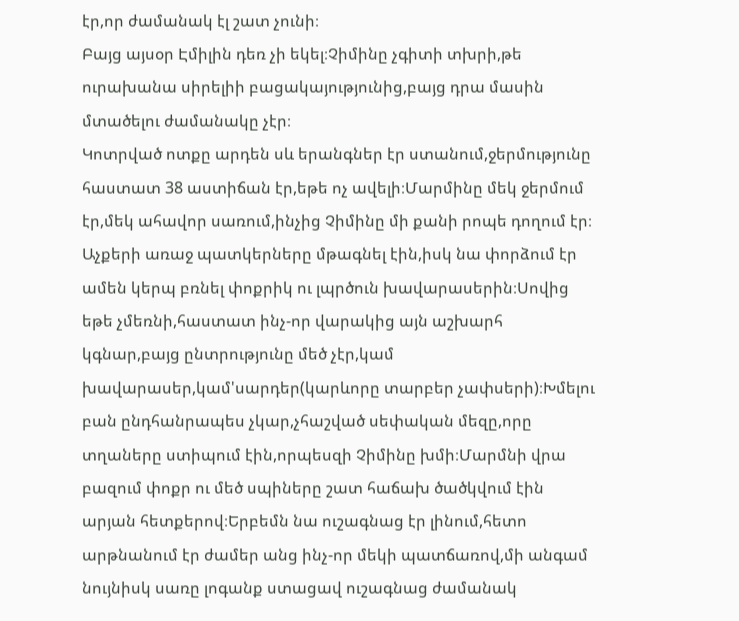էր,որ ժամանակ էլ շատ չունի։
Բայց այսօր Էմիլին դեռ չի եկել։Չիմինը չգիտի տխրի,թե ուրախանա սիրելիի բացակայությունից,բայց դրա մասին մտածելու ժամանակը չէր։
Կոտրված ոտքը արդեն սև երանգներ էր ստանում,ջերմությունը հաստատ 38 աստիճան էր,եթե ոչ ավելի։Մարմինը մեկ ջերմում էր,մեկ ահավոր սառում,ինչից Չիմինը մի քանի րոպե դողում էր։
Աչքերի առաջ պատկերները մթագնել էին,իսկ նա փորձում էր ամեն կերպ բռնել փոքրիկ ու լպրծուն խավարասերին։Սովից եթե չմեռնի,հաստատ ինչ-որ վարակից այն աշխարհ կգնար,բայց ընտրությունը մեծ չէր,կամ խավարասեր,կամ'սարդեր(կարևորը տարբեր չափսերի)։Խմելու բան ընդհանրապես չկար,չհաշված սեփական մեզը,որը տղաները ստիպում էին,որպեսզի Չիմինը խմի։Մարմնի վրա բազում փոքր ու մեծ սպիները շատ հաճախ ծածկվում էին արյան հետքերով։Երբեմն նա ուշագնաց էր լինում,հետո արթնանում էր ժամեր անց ինչ-որ մեկի պատճառով,մի անգամ նույնիսկ սառը լոգանք ստացավ ուշագնաց ժամանակ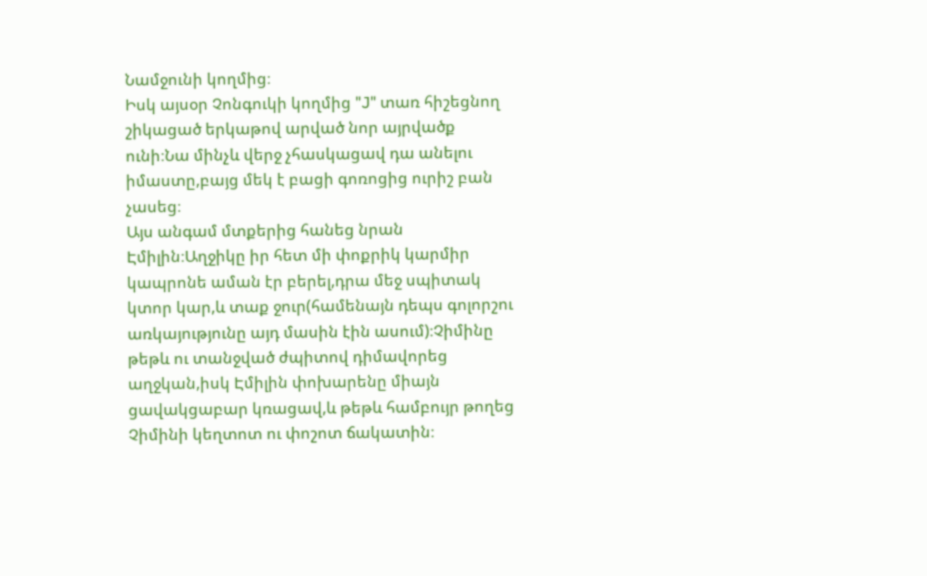Նամջունի կողմից։
Իսկ այսօր Չոնգուկի կողմից "J" տառ հիշեցնող շիկացած երկաթով արված նոր այրվածք ունի։Նա մինչև վերջ չհասկացավ դա անելու իմաստը,բայց մեկ է բացի գոռոցից ուրիշ բան չասեց։
Այս անգամ մտքերից հանեց նրան Էմիլին։Աղջիկը իր հետ մի փոքրիկ կարմիր կապրոնե աման էր բերել,դրա մեջ սպիտակ կտոր կար,և տաք ջուր(համենայն դեպս գոլորշու առկայությունը այդ մասին էին ասում)։Չիմինը թեթև ու տանջված ժպիտով դիմավորեց աղջկան,իսկ Էմիլին փոխարենը միայն ցավակցաբար կռացավ,և թեթև համբույր թողեց Չիմինի կեղտոտ ու փոշոտ ճակատին։